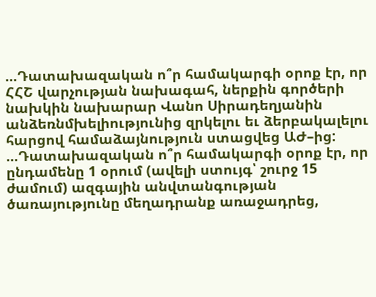…Դատախազական ո՞ր համակարգի օրոք էր, որ ՀՀՇ վարչության նախագահ, ներքին գործերի նախկին նախարար Վանո Սիրադեղյանին անձեռնմխելիությունից զրկելու եւ ձերբակալելու հարցով համաձայնություն ստացվեց ԱԺ–ից:
…Դատախազական ո՞ր համակարգի օրոք էր, որ ընդամենը 1 օրում (ավելի ստույգ՝ շուրջ 15 ժամում) ազգային անվտանգության ծառայությունը մեղադրանք առաջադրեց,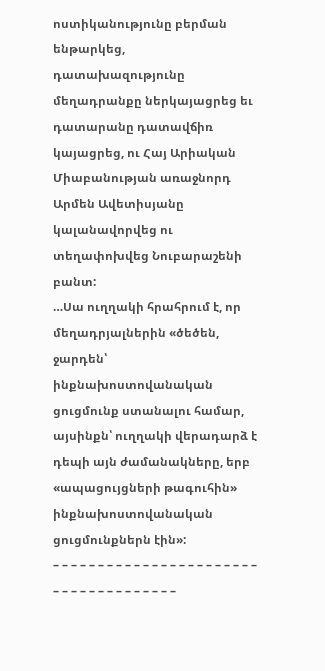ոստիկանությունը բերման ենթարկեց, դատախազությունը մեղադրանքը ներկայացրեց եւ դատարանը դատավճիռ կայացրեց, ու Հայ Արիական Միաբանության առաջնորդ Արմեն Ավետիսյանը կալանավորվեց ու տեղափոխվեց Նուբարաշենի բանտ:
…Սա ուղղակի հրահրում է, որ մեղադրյալներին «ծեծեն, ջարդեն՝ ինքնախոստովանական ցուցմունք ստանալու համար, այսինքն՝ ուղղակի վերադարձ է դեպի այն ժամանակները, երբ «ապացույցների թագուհին» ինքնախոստովանական ցուցմունքներն էին»:
– – – – – – – – – – – – – – – – – – – – – – – – – – – – – – – – – – – – –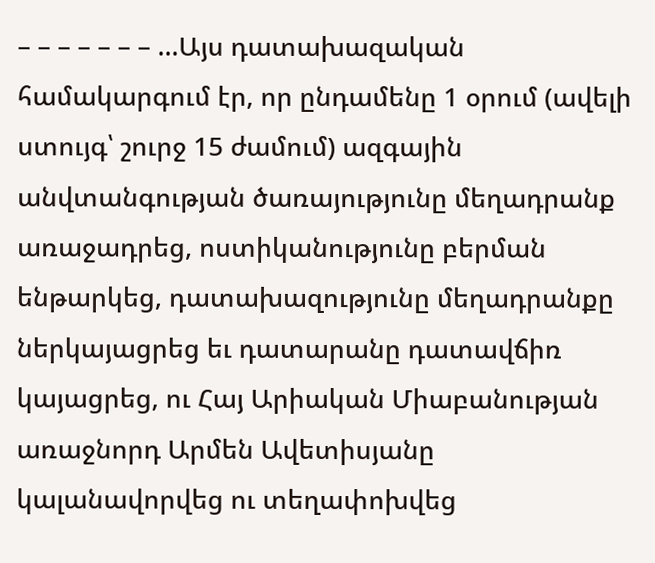– – – – – – – …Այս դատախազական համակարգում էր, որ ընդամենը 1 օրում (ավելի ստույգ՝ շուրջ 15 ժամում) ազգային անվտանգության ծառայությունը մեղադրանք առաջադրեց, ոստիկանությունը բերման ենթարկեց, դատախազությունը մեղադրանքը ներկայացրեց եւ դատարանը դատավճիռ կայացրեց, ու Հայ Արիական Միաբանության առաջնորդ Արմեն Ավետիսյանը կալանավորվեց ու տեղափոխվեց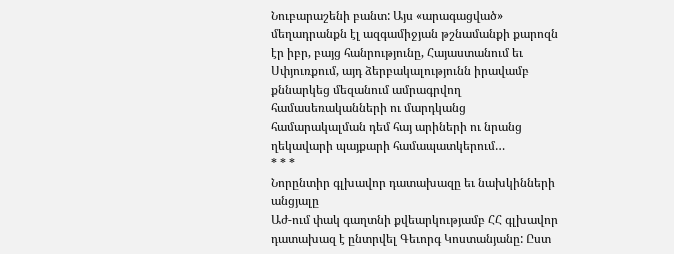Նուբարաշենի բանտ: Այս «արագացված» մեղադրանքն էլ ազգամիջյան թշնամանքի քարոզն էր իբր, բայց հանրությունը, Հայաստանում եւ Սփյուռքում, այդ ձերբակալությունն իրավամբ քննարկեց մեզանում ամրագրվող համասեռականների ու մարդկանց համարակալման դեմ հայ արիների ու նրանց ղեկավարի պայքարի համապատկերում…
* * *
Նորընտիր գլխավոր դատախազը եւ նախկինների անցյալը
Աժ-ում փակ գաղտնի քվեարկությամբ ՀՀ գլխավոր դատախազ է ընտրվել Գեւորգ Կոստանյանը: Ըստ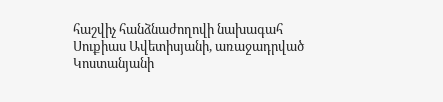հաշվիչ հանձնաժողովի նախագահ Սուքիաս Ավետիսյանի, առաջադրված Կոստանյանի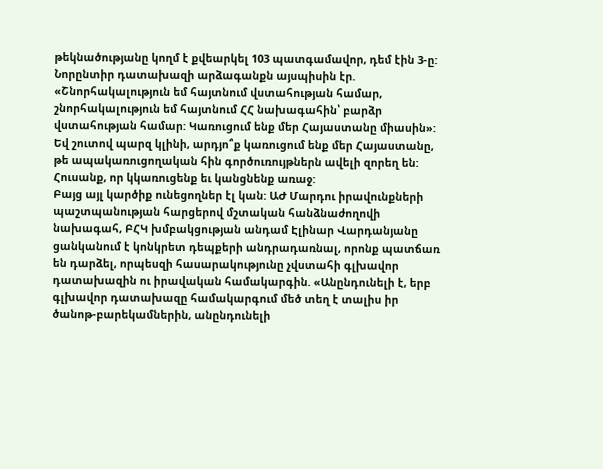թեկնածությանը կողմ է քվեարկել 103 պատգամավոր, դեմ էին 3-ը: Նորընտիր դատախազի արձագանքն այսպիսին էր. «Շնորհակալություն եմ հայտնում վստահության համար, շնորհակալություն եմ հայտնում ՀՀ նախագահին՝ բարձր վստահության համար: Կառուցում ենք մեր Հայաստանը միասին»:
Եվ շուտով պարզ կլինի, արդյո՞ք կառուցում ենք մեր Հայաստանը, թե ապակառուցողական հին գործուռույթներն ավելի զորեղ են: Հուսանք, որ կկառուցենք եւ կանցնենք առաջ:
Բայց այլ կարծիք ունեցողներ էլ կան: ԱԺ Մարդու իրավունքների պաշտպանության հարցերով մշտական հանձնաժողովի նախագահ, ԲՀԿ խմբակցության անդամ Էլինար Վարդանյանը ցանկանում է կոնկրետ դեպքերի անդրադառնալ, որոնք պատճառ են դարձել, որպեսզի հասարակությունը չվստահի գլխավոր դատախազին ու իրավական համակարգին. «Անընդունելի է, երբ գլխավոր դատախազը համակարգում մեծ տեղ է տալիս իր ծանոթ-բարեկամներին, անընդունելի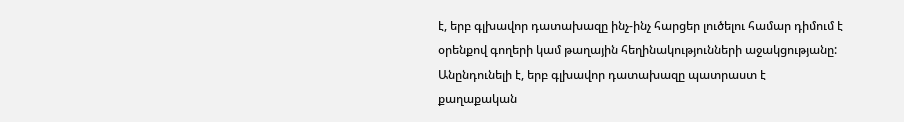է, երբ գլխավոր դատախազը ինչ-ինչ հարցեր լուծելու համար դիմում է օրենքով գողերի կամ թաղային հեղինակությունների աջակցությանը: Անընդունելի է, երբ գլխավոր դատախազը պատրաստ է քաղաքական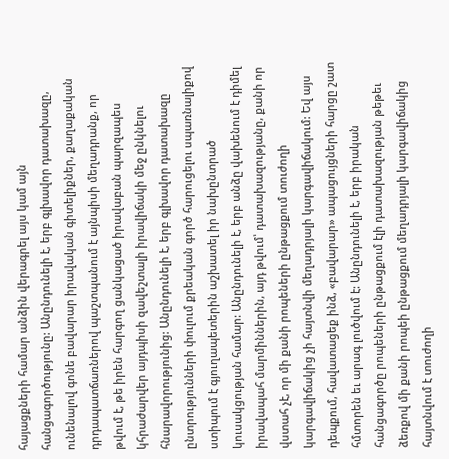հայացքների համար անձին վերագրել այս կամ այն հանցագործությունը: Անընդունելի է, երբ գլխավոր դատախազը, ունենալով գոնե բավարար իրավական գիտելիքներ, քաղաքական դրդապատճառներով պաշտպանում է այնպիսի մեղադրանք, որ թվում է, թե իրեն հարգող ցանկացած իրավաբան պարզապես կհրաժարվեր այդպիսի զավեշտալի իրավիճակի մեջ ընկնելու հնարավորությունից: Անընդունելի է, երբ գլխավոր դատախազը ընտրությունների փուլում քրեական գործ հարուցելու սպառնալիքով ստիպում է գյուղապետերին աշխատել իր նախընտրած կուսակցության համար: Անընդունելի է, երբ անձը վախենում է դիմել իրավապահ մարմիններին, այդ թվում՝ դատախազությանը, քանի որ վստահ չէ, որ մի քանի րոպեների ընթացքում տուժողի կարգավիճակից չի հայտնվի մեղադրյալի կարգավիճակում: Եվ այս դեպքում, հավատացեք ինձ, «բավարար» ապացույցների հարցը շատ հմտորեն եւ արագ լուծվում է: Անընդունելի է, երբ իրական հանցագործը րոպեների ընթացքում էլի դատախազության թեթեւ ձեռքով մի քանի րոպեի ընթացքում մեղադրյալի կարգավիճակից հայտնվում է տուժողի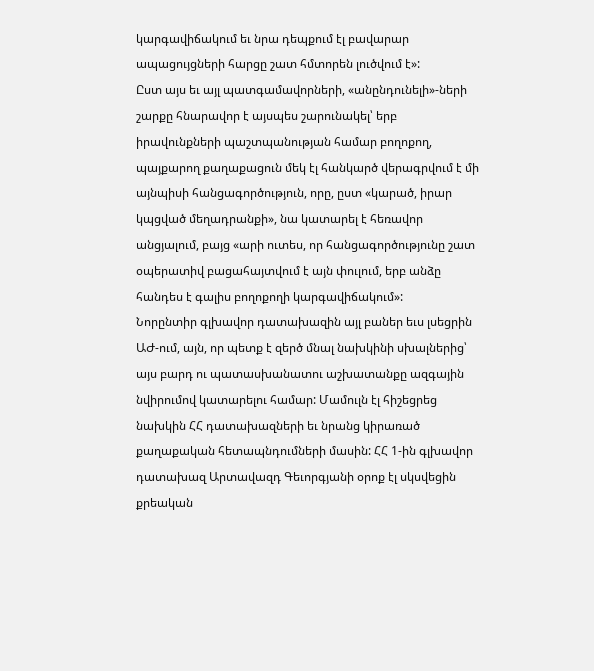կարգավիճակում եւ նրա դեպքում էլ բավարար ապացույցների հարցը շատ հմտորեն լուծվում է»:
Ըստ այս եւ այլ պատգամավորների, «անընդունելի»-ների շարքը հնարավոր է այսպես շարունակել՝ երբ իրավունքների պաշտպանության համար բողոքող, պայքարող քաղաքացուն մեկ էլ հանկարծ վերագրվում է մի այնպիսի հանցագործություն, որը, ըստ «կարած, իրար կպցված մեղադրանքի», նա կատարել է հեռավոր անցյալում, բայց «արի ուտես, որ հանցագործությունը շատ օպերատիվ բացահայտվում է այն փուլում, երբ անձը հանդես է գալիս բողոքողի կարգավիճակում»:
Նորընտիր գլխավոր դատախազին այլ բաներ եւս լսեցրին ԱԺ-ում, այն, որ պետք է զերծ մնալ նախկինի սխալներից՝ այս բարդ ու պատասխանատու աշխատանքը ազգային նվիրումով կատարելու համար: Մամուլն էլ հիշեցրեց նախկին ՀՀ դատախազների եւ նրանց կիրառած քաղաքական հետապնդումների մասին: ՀՀ 1-ին գլխավոր դատախազ Արտավազդ Գեւորգյանի օրոք էլ սկսվեցին քրեական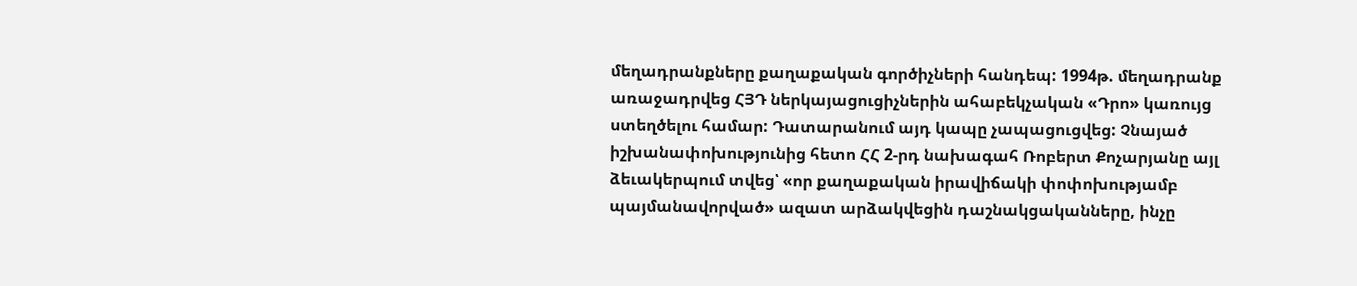մեղադրանքները քաղաքական գործիչների հանդեպ: 1994թ. մեղադրանք առաջադրվեց ՀՅԴ ներկայացուցիչներին ահաբեկչական «Դրո» կառույց ստեղծելու համար: Դատարանում այդ կապը չապացուցվեց: Չնայած իշխանափոխությունից հետո ՀՀ 2-րդ նախագահ Ռոբերտ Քոչարյանը այլ ձեւակերպում տվեց՝ «որ քաղաքական իրավիճակի փոփոխությամբ պայմանավորված» ազատ արձակվեցին դաշնակցականները, ինչը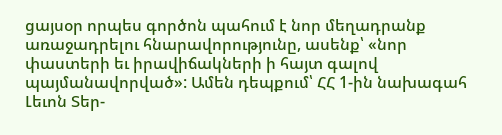ցայսօր որպես գործոն պահում է նոր մեղադրանք առաջադրելու հնարավորությունը, ասենք՝ «նոր փաստերի եւ իրավիճակների ի հայտ գալով պայմանավորված»: Ամեն դեպքում՝ ՀՀ 1-ին նախագահ Լեւոն Տեր-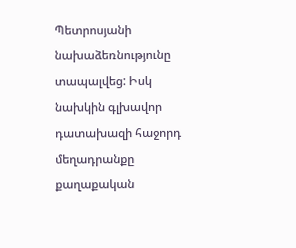Պետրոսյանի նախաձեռնությունը տապալվեց: Իսկ նախկին գլխավոր դատախազի հաջորդ մեղադրանքը քաղաքական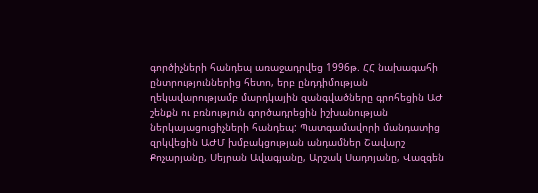գործիչների հանդեպ առաջադրվեց 1996թ. ՀՀ նախագահի ընտրություններից հետո, երբ ընդդիմության ղեկավարությամբ մարդկային զանգվածները գրոհեցին ԱԺ շենքն ու բռնություն գործադրեցին իշխանության ներկայացուցիչների հանդեպ: Պատգամավորի մանդատից զրկվեցին ԱԺՄ խմբակցության անդամներ Շավարշ Քոչարյանը, Սեյրան Ավագյանը, Արշակ Սադոյանը, Վազգեն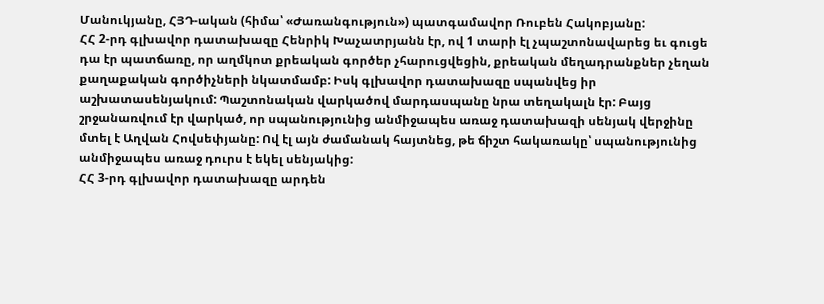Մանուկյանը, ՀՅԴ-ական (հիմա՝ «Ժառանգություն») պատգամավոր Ռուբեն Հակոբյանը:
ՀՀ 2-րդ գլխավոր դատախազը Հենրիկ Խաչատրյանն էր, ով 1 տարի էլ չպաշտոնավարեց եւ գուցե դա էր պատճառը, որ աղմկոտ քրեական գործեր չհարուցվեցին, քրեական մեղադրանքներ չեղան քաղաքական գործիչների նկատմամբ: Իսկ գլխավոր դատախազը սպանվեց իր աշխատասենյակում: Պաշտոնական վարկածով մարդասպանը նրա տեղակալն էր: Բայց շրջանառվում էր վարկած, որ սպանությունից անմիջապես առաջ դատախազի սենյակ վերջինը մտել է Աղվան Հովսեփյանը: Ով էլ այն ժամանակ հայտնեց, թե ճիշտ հակառակը՝ սպանությունից անմիջապես առաջ դուրս է եկել սենյակից:
ՀՀ 3-րդ գլխավոր դատախազը արդեն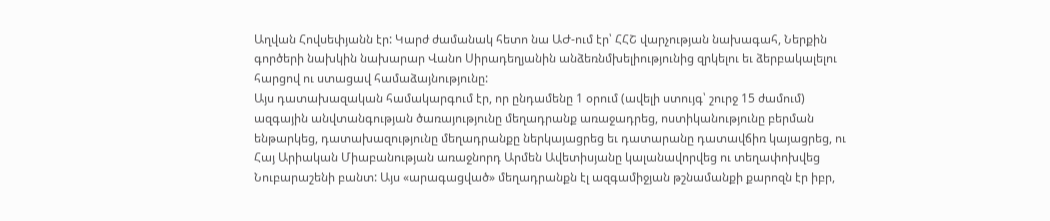Աղվան Հովսեփյանն էր: Կարժ ժամանակ հետո նա ԱԺ-ում էր՝ ՀՀՇ վարչության նախագահ, Ներքին գործերի նախկին նախարար Վանո Սիրադեղյանին անձեռնմխելիությունից զրկելու եւ ձերբակալելու հարցով ու ստացավ համաձայնությունը:
Այս դատախազական համակարգում էր, որ ընդամենը 1 օրում (ավելի ստույգ՝ շուրջ 15 ժամում) ազգային անվտանգության ծառայությունը մեղադրանք առաջադրեց, ոստիկանությունը բերման ենթարկեց, դատախազությունը մեղադրանքը ներկայացրեց եւ դատարանը դատավճիռ կայացրեց, ու Հայ Արիական Միաբանության առաջնորդ Արմեն Ավետիսյանը կալանավորվեց ու տեղափոխվեց Նուբարաշենի բանտ: Այս «արագացված» մեղադրանքն էլ ազգամիջյան թշնամանքի քարոզն էր իբր,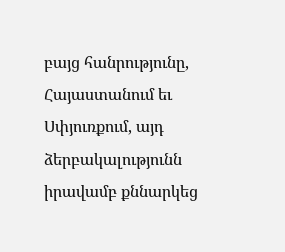բայց հանրությունը, Հայաստանում եւ Սփյուռքում, այդ ձերբակալությունն իրավամբ քննարկեց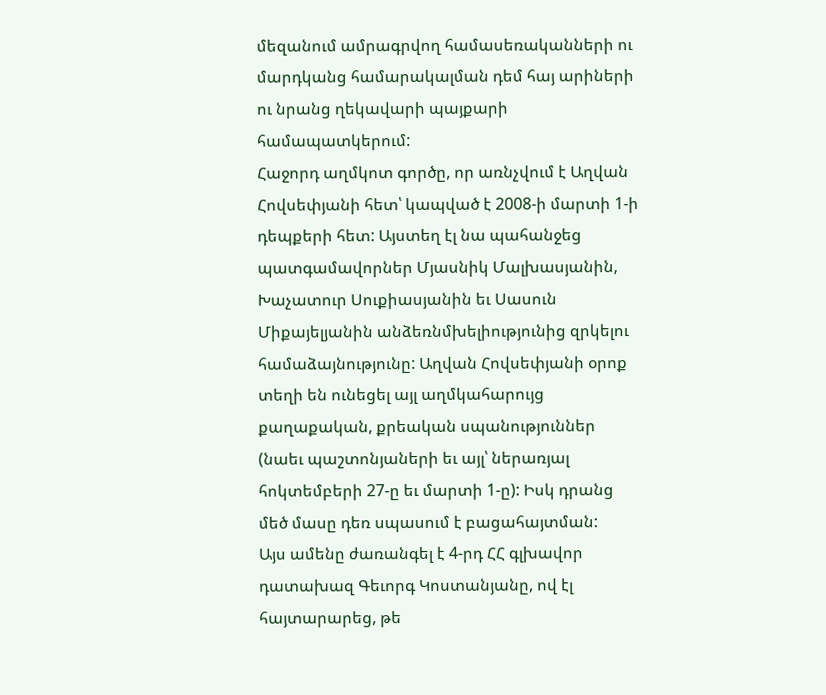մեզանում ամրագրվող համասեռականների ու մարդկանց համարակալման դեմ հայ արիների ու նրանց ղեկավարի պայքարի համապատկերում:
Հաջորդ աղմկոտ գործը, որ առնչվում է Աղվան Հովսեփյանի հետ՝ կապված է 2008-ի մարտի 1-ի դեպքերի հետ: Այստեղ էլ նա պահանջեց պատգամավորներ Մյասնիկ Մալխասյանին, Խաչատուր Սուքիասյանին եւ Սասուն Միքայելյանին անձեռնմխելիությունից զրկելու համաձայնությունը: Աղվան Հովսեփյանի օրոք տեղի են ունեցել այլ աղմկահարույց քաղաքական, քրեական սպանություններ (նաեւ պաշտոնյաների եւ այլ՝ ներառյալ հոկտեմբերի 27-ը եւ մարտի 1-ը): Իսկ դրանց մեծ մասը դեռ սպասում է բացահայտման:
Այս ամենը ժառանգել է 4-րդ ՀՀ գլխավոր դատախազ Գեւորգ Կոստանյանը, ով էլ հայտարարեց, թե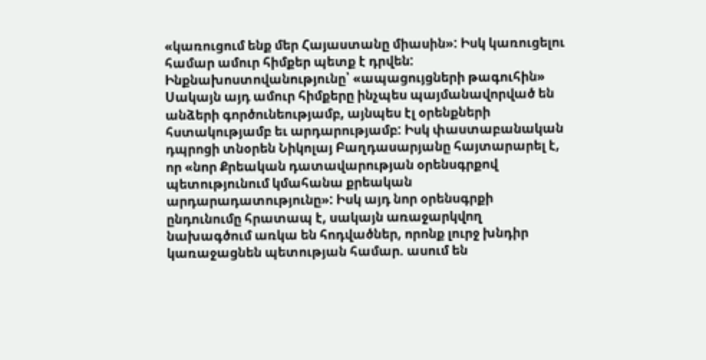«կառուցում ենք մեր Հայաստանը միասին»: Իսկ կառուցելու համար ամուր հիմքեր պետք է դրվեն:
Ինքնախոստովանությունը՝ «ապացույցների թագուհին»
Սակայն այդ ամուր հիմքերը ինչպես պայմանավորված են անձերի գործունեությամբ, այնպես էլ օրենքների հստակությամբ եւ արդարությամբ: Իսկ փաստաբանական դպրոցի տնօրեն Նիկոլայ Բաղդասարյանը հայտարարել է, որ «նոր Քրեական դատավարության օրենսգրքով պետությունում կմահանա քրեական արդարադատությունը»: Իսկ այդ նոր օրենսգրքի ընդունումը հրատապ է, սակայն առաջարկվող նախագծում առկա են հոդվածներ, որոնք լուրջ խնդիր կառաջացնեն պետության համար. ասում են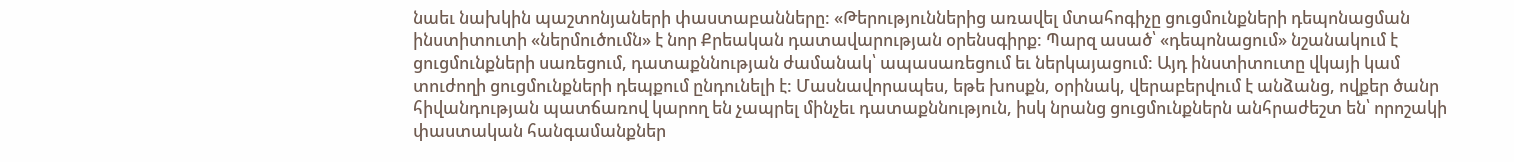նաեւ նախկին պաշտոնյաների փաստաբանները: «Թերություններից առավել մտահոգիչը ցուցմունքների դեպոնացման ինստիտուտի «ներմուծումն» է նոր Քրեական դատավարության օրենսգիրք: Պարզ ասած՝ «դեպոնացում» նշանակում է ցուցմունքների սառեցում, դատաքննության ժամանակ՝ ապասառեցում եւ ներկայացում: Այդ ինստիտուտը վկայի կամ տուժողի ցուցմունքների դեպքում ընդունելի է: Մասնավորապես, եթե խոսքն, օրինակ, վերաբերվում է անձանց, ովքեր ծանր հիվանդության պատճառով կարող են չապրել մինչեւ դատաքննություն, իսկ նրանց ցուցմունքներն անհրաժեշտ են՝ որոշակի փաստական հանգամանքներ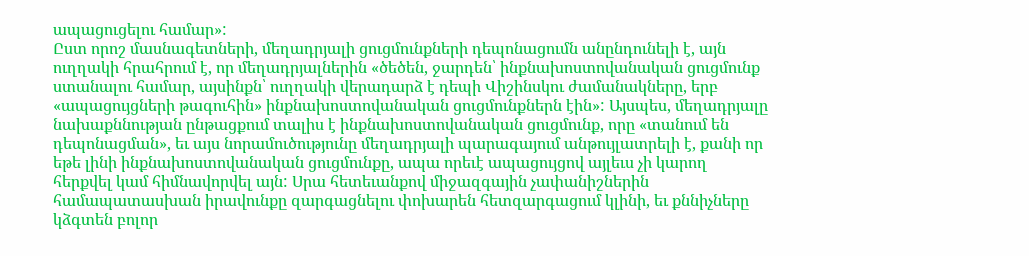ապացուցելու համար»:
Ըստ որոշ մասնագետների, մեղադրյալի ցուցմունքների դեպոնացումն անընդունելի է, այն ուղղակի հրահրում է, որ մեղադրյալներին «ծեծեն, ջարդեն՝ ինքնախոստովանական ցուցմունք ստանալու համար, այսինքն՝ ուղղակի վերադարձ է դեպի Վիշինսկու ժամանակները, երբ «ապացույցների թագուհին» ինքնախոստովանական ցուցմունքներն էին»: Այսպես, մեղադրյալը նախաքննության ընթացքում տալիս է ինքնախոստովանական ցուցմունք, որը «տանում են դեպոնացման», եւ այս նորամուծությունը մեղադրյալի պարագայում անթույլատրելի է, քանի որ եթե լինի ինքնախոստովանական ցուցմունքը, ապա որեւէ ապացույցով այլեւս չի կարող հերքվել կամ հիմնավորվել այն: Սրա հետեւանքով միջազգային չափանիշներին համապատասխան իրավունքը զարգացնելու փոխարեն հետզարգացում կլինի, եւ քննիչները կձգտեն բոլոր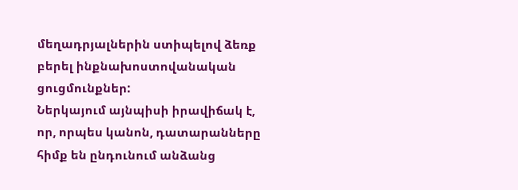մեղադրյալներին ստիպելով ձեռք բերել ինքնախոստովանական ցուցմունքներ:
Ներկայում այնպիսի իրավիճակ է, որ, որպես կանոն, դատարանները հիմք են ընդունում անձանց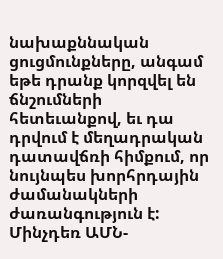նախաքննական ցուցմունքները, անգամ եթե դրանք կորզվել են ճնշումների հետեւանքով, եւ դա դրվում է մեղադրական դատավճռի հիմքում, որ նույնպես խորհրդային ժամանակների ժառանգություն է: Մինչդեռ ԱՄՆ-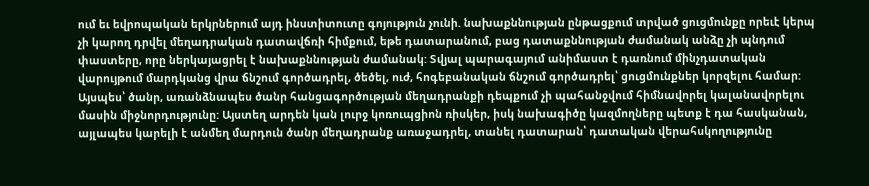ում եւ եվրոպական երկրներում այդ ինստիտուտը գոյություն չունի. նախաքննության ընթացքում տրված ցուցմունքը որեւէ կերպ չի կարող դրվել մեղադրական դատավճռի հիմքում, եթե դատարանում, բաց դատաքննության ժամանակ անձը չի պնդում փաստերը, որը ներկայացրել է նախաքննության ժամանակ: Տվյալ պարագայում անիմաստ է դառնում մինչդատական վարույթում մարդկանց վրա ճնշում գործադրել, ծեծել, ուժ, հոգեբանական ճնշում գործադրել՝ ցուցմունքներ կորզելու համար: Այսպես՝ ծանր, առանձնապես ծանր հանցագործության մեղադրանքի դեպքում չի պահանջվում հիմնավորել կալանավորելու մասին միջնորդությունը: Այստեղ արդեն կան լուրջ կոռուպցիոն ռիսկեր, իսկ նախագիծը կազմողները պետք է դա հասկանան, այլապես կարելի է անմեղ մարդուն ծանր մեղադրանք առաջադրել, տանել դատարան՝ դատական վերահսկողությունը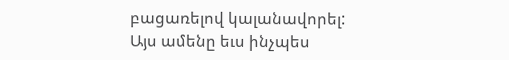բացառելով կալանավորել:
Այս ամենը եւս ինչպես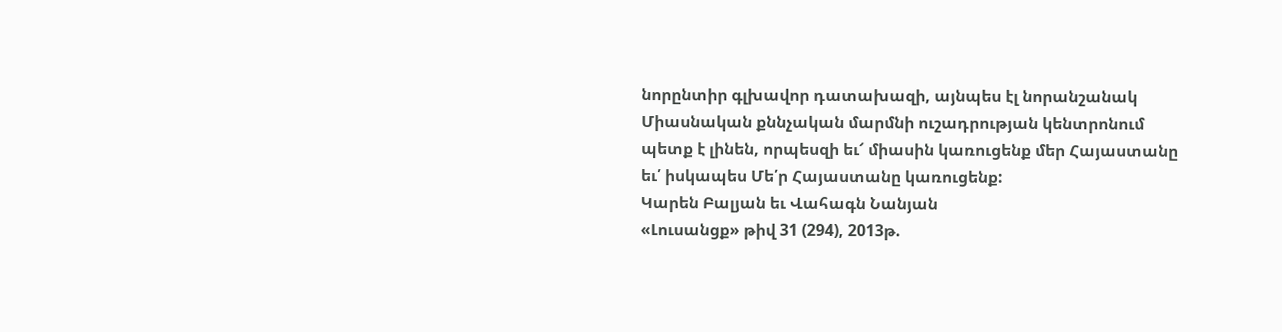նորընտիր գլխավոր դատախազի, այնպես էլ նորանշանակ Միասնական քննչական մարմնի ուշադրության կենտրոնում պետք է լինեն, որպեսզի եւ՜ միասին կառուցենք մեր Հայաստանը եւ՛ իսկապես Մե՛ր Հայաստանը կառուցենք:
Կարեն Բալյան եւ Վահագն Նանյան
«Լուսանցք» թիվ 31 (294), 2013թ.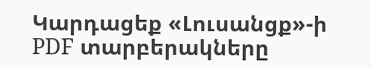Կարդացեք «Լուսանցք»-ի PDF տարբերակները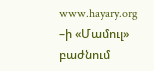www.hayary.org –ի «Մամուլ» բաժնում